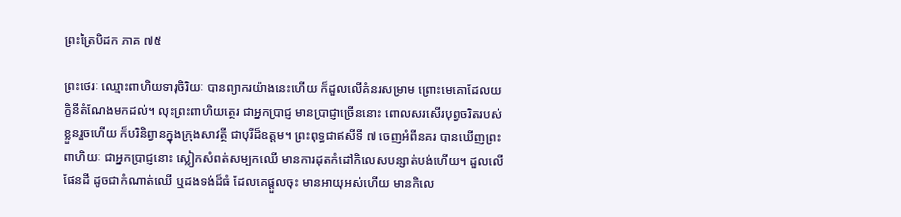ព្រះត្រៃបិដក ភាគ ៧៥

ព្រះថេរៈ ឈ្មោះពាហិយទារុចិរិយៈ បានព្យាករយ៉ាងនេះហើយ ក៏ដួលលើគំនរសម្រាម ព្រោះមេគោដែលយក្ខិនីតំណែងមកដល់។ លុះព្រះពាហិយត្ថេរ ជាអ្នកប្រាជ្ញ មានប្រាជ្ញាច្រើននោះ ពោលសរសើរបុព្វចរិតរបស់ខ្លួនរួចហើយ ក៏បរិនិព្វានក្នុងក្រុងសាវត្ថី ជាបុរីដ៏ឧត្តម។ ព្រះពុទ្ធជាឥសីទី ៧ ចេញអំពីនគរ បានឃើញព្រះពាហិយៈ ជាអ្នកប្រាជ្ញនោះ ស្លៀកសំពត់សម្បកឈើ មានការដុតកំដៅកិលេសបន្សាត់បង់ហើយ។ ដួលលើផែនដី ដូចជាកំណាត់ឈើ ឬដងទង់ដ៏ធំ ដែលគេផ្តួលចុះ មានអាយុអស់ហើយ មានកិលេ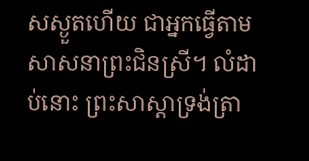សស្ងួតហើយ ជាអ្នកធ្វើតាមសាសនាព្រះជិនស្រី។ លំដាប់នោះ ព្រះសាស្តាទ្រង់ត្រា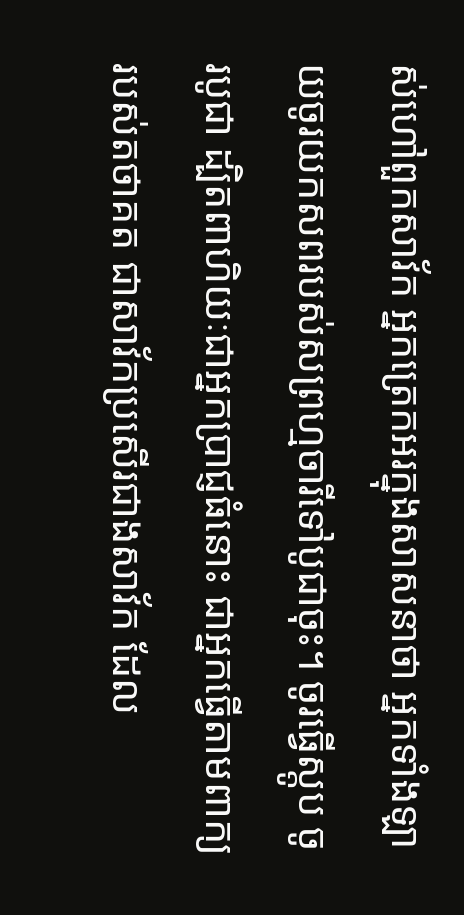ស់ហៅពួកសាវ័ក អ្នកត្រេកអរក្នុងសាសនាថា អ្នកទាំងឡាយចូរយកសពរបស់សព្រហ្មចារីទៅបូជាចុះ។ ចូរធ្វើស្តូប ចូរបូជា ដ្បិតពាហិយៈជាអ្នកប្រាជ្ញធំនោះ ជាអ្នកធ្វើតាមពាក្យរបស់តថាគត ជាសាវ័កប្រសើរជាងសាវ័ក ដែល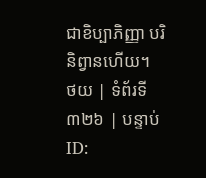ជាខិប្បាភិញ្ញា បរិនិព្វានហើយ។
ថយ | ទំព័រទី ៣២៦ | បន្ទាប់
ID: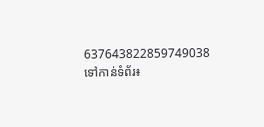637643822859749038
ទៅកាន់ទំព័រ៖